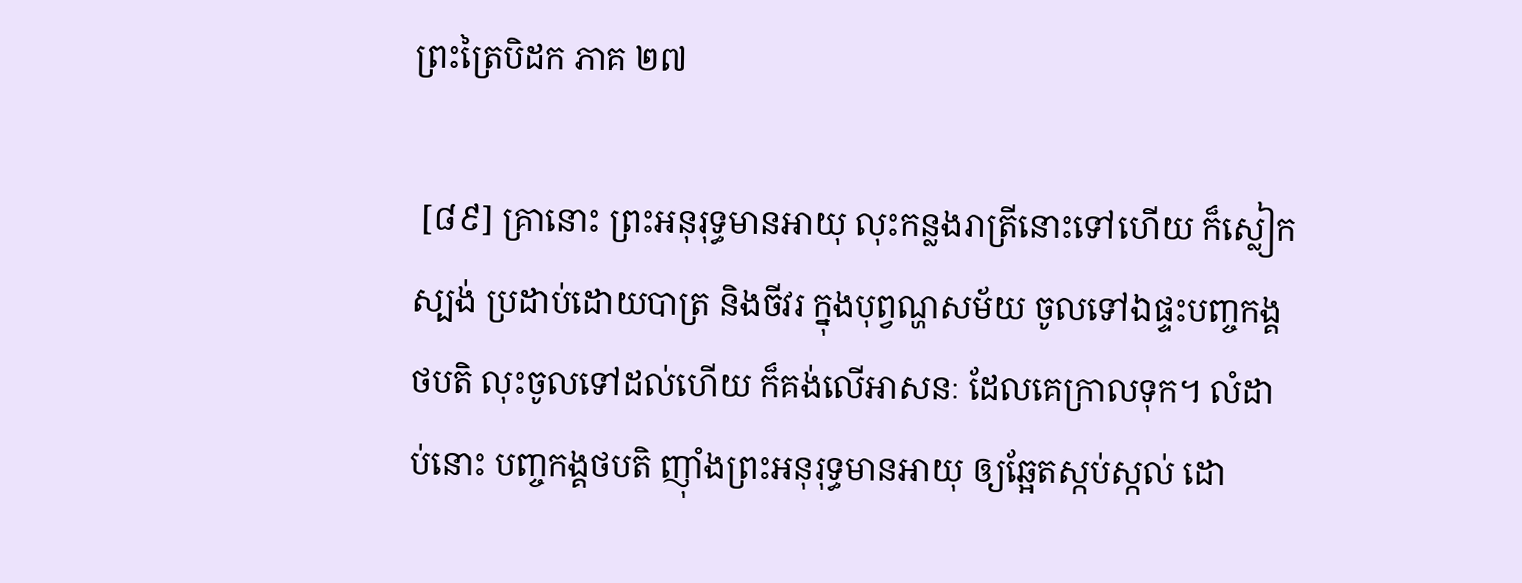ព្រះត្រៃបិដក ភាគ ២៧

 [៨៩] គ្រានោះ ព្រះអនុរុទ្ធមានអាយុ លុះកន្លងរាត្រីនោះទៅហើយ ក៏ស្លៀកស្បង់ ប្រដាប់ដោយបាត្រ និងចីវរ ក្នុងបុព្វណ្ហសម័យ ចូលទៅឯផ្ទះបញ្ចកង្គថបតិ លុះចូលទៅដល់ហើយ ក៏គង់លើអាសនៈ ដែលគេក្រាលទុក។ លំដាប់នោះ បញ្ចកង្គថបតិ ញ៉ាំងព្រះអនុរុទ្ធមានអាយុ ឲ្យឆ្អែតស្កប់ស្កល់ ដោ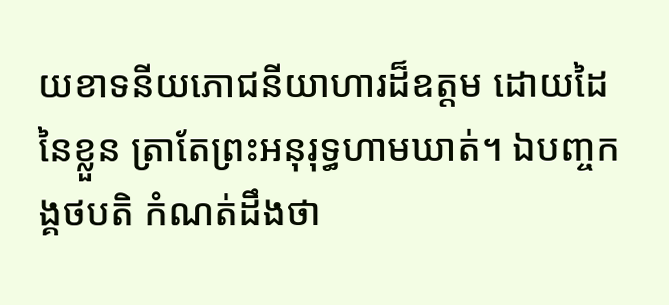យខាទនីយភោជនីយាហារដ៏ឧត្តម ដោយដៃនៃខ្លួន ត្រាតែព្រះអនុរុទ្ធហាមឃាត់។ ឯបញ្ចកង្គថបតិ កំណត់ដឹងថា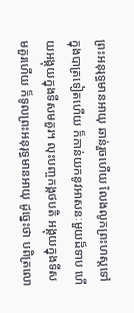ព្រះអនុរុទ្ធមានអាយុ ឆាន់រួចហើយ លែងលូកព្រះហស្តទៅក្នុងបាត្រទៀតហើយ ក៏កាន់យកនូវអាសនៈមួយដ៏ទាប ហើយអង្គុយក្នុងទីសមគួរ។ លុះបញ្ចកង្គថបតិ អង្គុយក្នុងទីសមគួរហើយ ក៏ទូលព្រះអនុរុទ្ធមានអាយុ ដូច្នេះថា បពិត្រលោ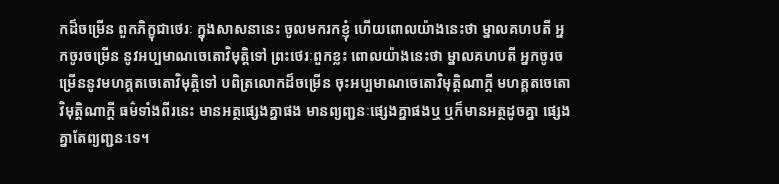កដ៏ចម្រើន ពួកភិក្ខុជាថេរៈ ក្នុងសាសនានេះ ចូលមករកខ្ញុំ ហើយពោលយ៉ាងនេះថា ម្នាលគហបតី អ្នកចូរចម្រើន នូវអប្បមាណចេតោវិមុត្តិទៅ ព្រះថេរៈពួកខ្លះ ពោលយ៉ាងនេះថា ម្នាលគហបតី អ្នកចូរចម្រើននូវមហគ្គតចេតោវិមុត្តិទៅ បពិត្រលោកដ៏ចម្រើន ចុះអប្បមាណចេតោវិមុត្តិណាក្តី មហគ្គតចេតោវិមុត្តិណាក្តី ធម៌ទាំងពីរនេះ មានអត្ថផ្សេងគ្នាផង មានព្យញ្ជនៈផ្សេងគ្នាផងឬ ឬក៏មានអត្ថដូចគ្នា ផ្សេងគ្នាតែព្យញ្ជនៈទេ។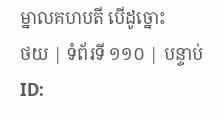ម្នាលគហបតី បើដូច្នោះ
ថយ | ទំព័រទី ១១០ | បន្ទាប់
ID: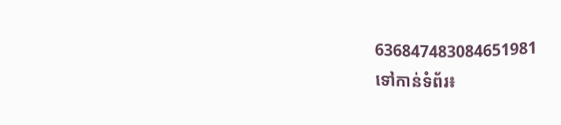636847483084651981
ទៅកាន់ទំព័រ៖